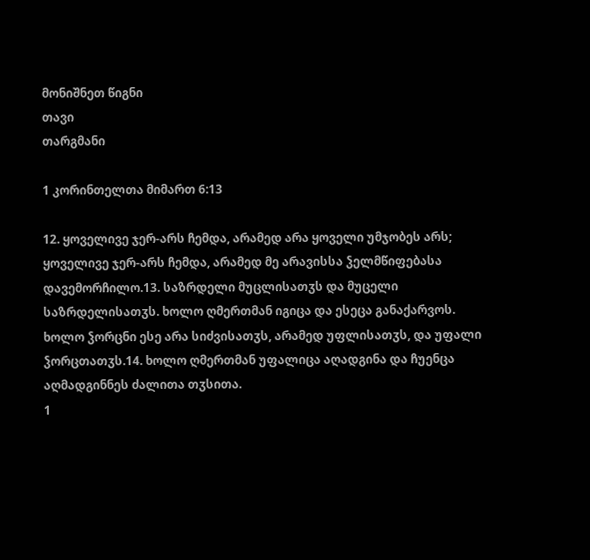მონიშნეთ წიგნი
თავი
თარგმანი

1 კორინთელთა მიმართ 6:13

12. ყოველივე ჯერ-არს ჩემდა, არამედ არა ყოველი უმჯობეს არს; ყოველივე ჯერ-არს ჩემდა, არამედ მე არავისსა ჴელმწიფებასა დავემორჩილო.13. საზრდელი მუცლისათჳს და მუცელი საზრდელისათჳს. ხოლო ღმერთმან იგიცა და ესეცა განაქარვოს. ხოლო ჴორცნი ესე არა სიძვისათჳს, არამედ უფლისათჳს, და უფალი ჴორცთათჳს.14. ხოლო ღმერთმან უფალიცა აღადგინა და ჩუენცა აღმადგინნეს ძალითა თჳსითა.
1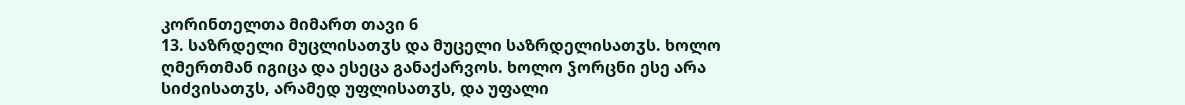კორინთელთა მიმართ თავი 6
13. საზრდელი მუცლისათჳს და მუცელი საზრდელისათჳს. ხოლო ღმერთმან იგიცა და ესეცა განაქარვოს. ხოლო ჴორცნი ესე არა სიძვისათჳს, არამედ უფლისათჳს, და უფალი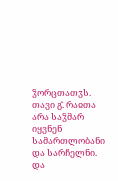ჴორცთათჳს.
თავი გ̂. რაჲთა არა საჴმარ იყვნენ სამართლობანი და სარჩელნი. და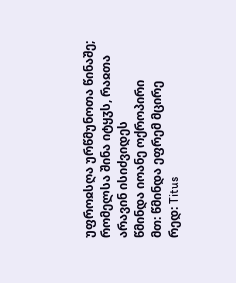უფროჲსღა ურწმუნოთა წინაშე; რომელსა შინა იტყჳს, რაჲთა არავინ ისიძვიდეს
წმინდა იოანე ოქროპირი
მთ: წმინდა ეფრემ მცირე
რედ: Titus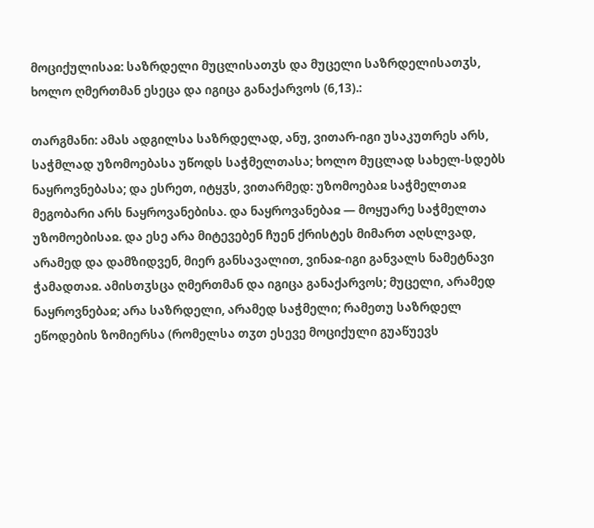მოციქულისაჲ: საზრდელი მუცლისათჳს და მუცელი საზრდელისათჳს, ხოლო ღმერთმან ესეცა და იგიცა განაქარვოს (6,13).:

თარგმანი: ამას ადგილსა საზრდელად, ანუ, ვითარ-იგი უსაკუთრეს არს, საჭმლად უზომოებასა უწოდს საჭმელთასა; ხოლო მუცლად სახელ-სდებს ნაყროვნებასა; და ესრეთ, იტყჳს, ვითარმედ: უზომოებაჲ საჭმელთაჲ მეგობარი არს ნაყროვანებისა. და ნაყროვანებაჲ — მოყუარე საჭმელთა უზომოებისაჲ. და ესე არა მიტევებენ ჩუენ ქრისტეს მიმართ აღსლვად, არამედ და დამზიდვენ, მიერ განსავალით, ვინაჲ-იგი განვალს ნამეტნავი ჭამადთაჲ. ამისთჳსცა ღმერთმან და იგიცა განაქარვოს; მუცელი, არამედ ნაყროვნებაჲ; არა საზრდელი, არამედ საჭმელი; რამეთუ საზრდელ ეწოდების ზომიერსა (რომელსა თჳთ ესევე მოციქული გუაწუევს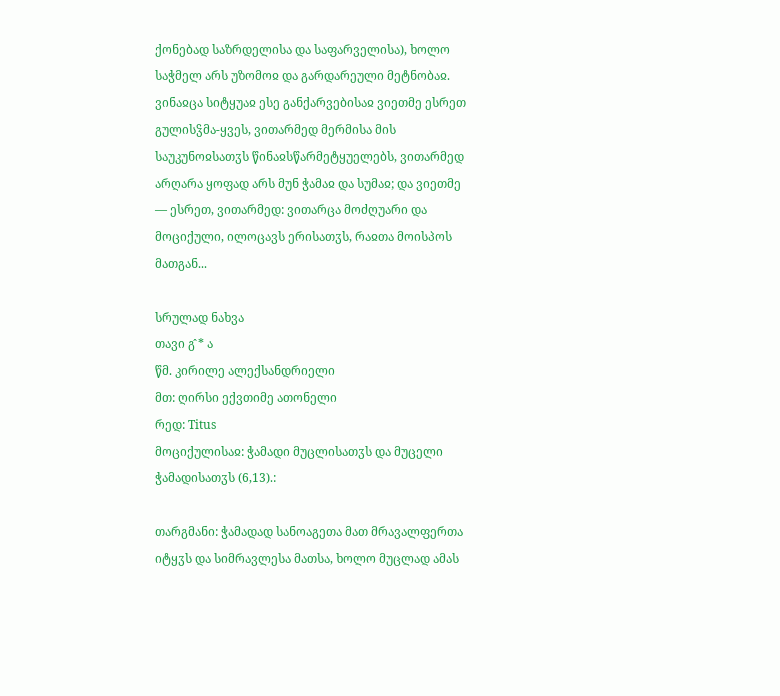ქონებად საზრდელისა და საფარველისა), ხოლო საჭმელ არს უზომოჲ და გარდარეული მეტნობაჲ. ვინაჲცა სიტყუაჲ ესე განქარვებისაჲ ვიეთმე ესრეთ გულისჴმა-ყვეს, ვითარმედ მერმისა მის საუკუნოჲსათჳს წინაჲსწარმეტყუელებს, ვითარმედ არღარა ყოფად არს მუნ ჭამაჲ და სუმაჲ; და ვიეთმე — ესრეთ, ვითარმედ: ვითარცა მოძღუარი და მოციქული, ილოცავს ერისათჳს, რაჲთა მოისპოს მათგან...

სრულად ნახვა
თავი გ̂ * ა
წმ. კირილე ალექსანდრიელი
მთ: ღირსი ექვთიმე ათონელი
რედ: Titus
მოციქულისაჲ: ჭამადი მუცლისათჳს და მუცელი ჭამადისათჳს (6,13).:

თარგმანი: ჭამადად სანოაგეთა მათ მრავალფერთა იტყჳს და სიმრავლესა მათსა, ხოლო მუცლად ამას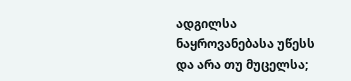ადგილსა ნაყროვანებასა უწესს და არა თუ მუცელსა;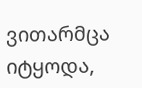ვითარმცა იტყოდა,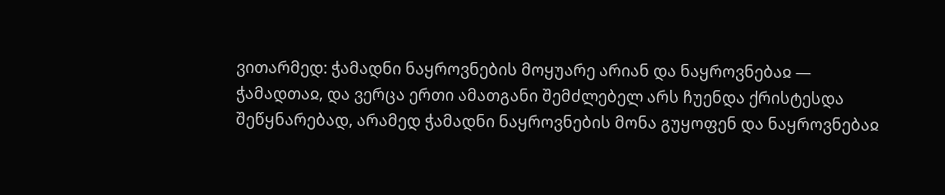ვითარმედ: ჭამადნი ნაყროვნების მოყუარე არიან და ნაყროვნებაჲ — ჭამადთაჲ, და ვერცა ერთი ამათგანი შემძლებელ არს ჩუენდა ქრისტესდა შეწყნარებად, არამედ ჭამადნი ნაყროვნების მონა გუყოფენ და ნაყროვნებაჲ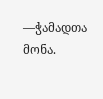—ჭამადთა მონა.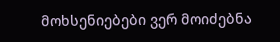მოხსენიებები ვერ მოიძებნა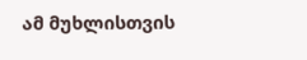ამ მუხლისთვის